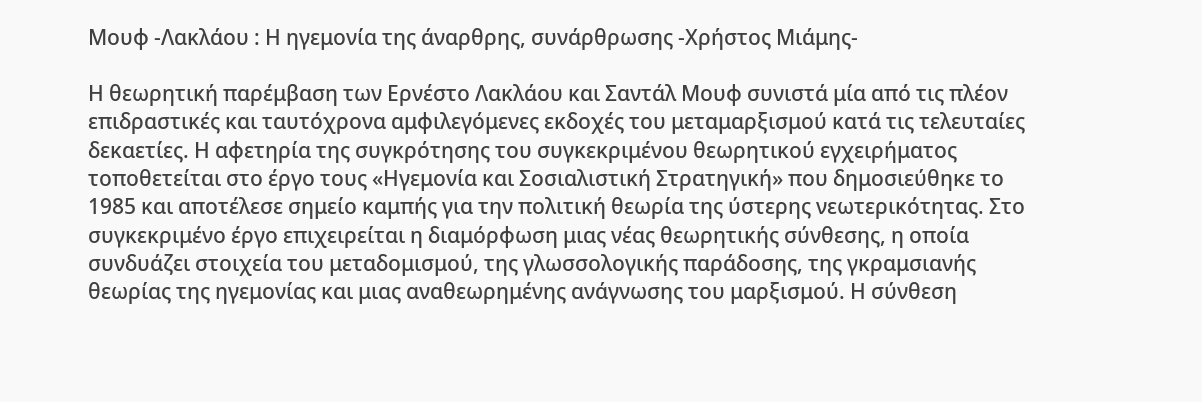Μουφ -Λακλάου : Η ηγεμονία της άναρθρης, συνάρθρωσης -Χρήστος Μιάμης-

Η θεωρητική παρέμβαση των Ερνέστο Λακλάου και Σαντάλ Μουφ συνιστά μία από τις πλέον επιδραστικές και ταυτόχρονα αμφιλεγόμενες εκδοχές του μεταμαρξισμού κατά τις τελευταίες δεκαετίες. Η αφετηρία της συγκρότησης του συγκεκριμένου θεωρητικού εγχειρήματος τοποθετείται στο έργο τους «Ηγεμονία και Σοσιαλιστική Στρατηγική» που δημοσιεύθηκε το 1985 και αποτέλεσε σημείο καμπής για την πολιτική θεωρία της ύστερης νεωτερικότητας. Στο συγκεκριμένο έργο επιχειρείται η διαμόρφωση μιας νέας θεωρητικής σύνθεσης, η οποία συνδυάζει στοιχεία του μεταδομισμού, της γλωσσολογικής παράδοσης, της γκραμσιανής θεωρίας της ηγεμονίας και μιας αναθεωρημένης ανάγνωσης του μαρξισμού. Η σύνθεση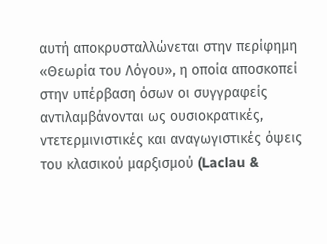αυτή αποκρυσταλλώνεται στην περίφημη «Θεωρία του Λόγου», η οποία αποσκοπεί στην υπέρβαση όσων οι συγγραφείς αντιλαμβάνονται ως ουσιοκρατικές, ντετερμινιστικές και αναγωγιστικές όψεις του κλασικού μαρξισμού (Laclau &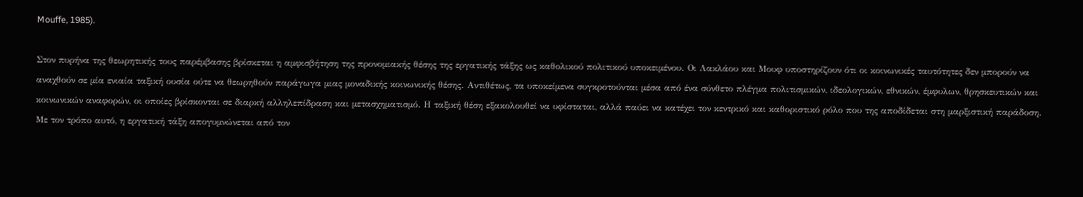Mouffe, 1985).

Στον πυρήνα της θεωρητικής τους παρέμβασης βρίσκεται η αμφισβήτηση της προνομιακής θέσης της εργατικής τάξης ως καθολικού πολιτικού υποκειμένου. Οι Λακλάου και Μουφ υποστηρίζουν ότι οι κοινωνικές ταυτότητες δεν μπορούν να αναχθούν σε μία ενιαία ταξική ουσία ούτε να θεωρηθούν παράγωγα μιας μοναδικής κοινωνικής θέσης. Αντιθέτως, τα υποκείμενα συγκροτούνται μέσα από ένα σύνθετο πλέγμα πολιτισμικών, ιδεολογικών, εθνικών, έμφυλων, θρησκευτικών και κοινωνικών αναφορών, οι οποίες βρίσκονται σε διαρκή αλληλεπίδραση και μετασχηματισμό. Η ταξική θέση εξακολουθεί να υφίσταται, αλλά παύει να κατέχει τον κεντρικό και καθοριστικό ρόλο που της αποδίδεται στη μαρξιστική παράδοση. Με τον τρόπο αυτό, η εργατική τάξη απογυμνώνεται από τον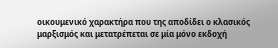οικουμενικό χαρακτήρα που της αποδίδει ο κλασικός μαρξισμός και μετατρέπεται σε μία μόνο εκδοχή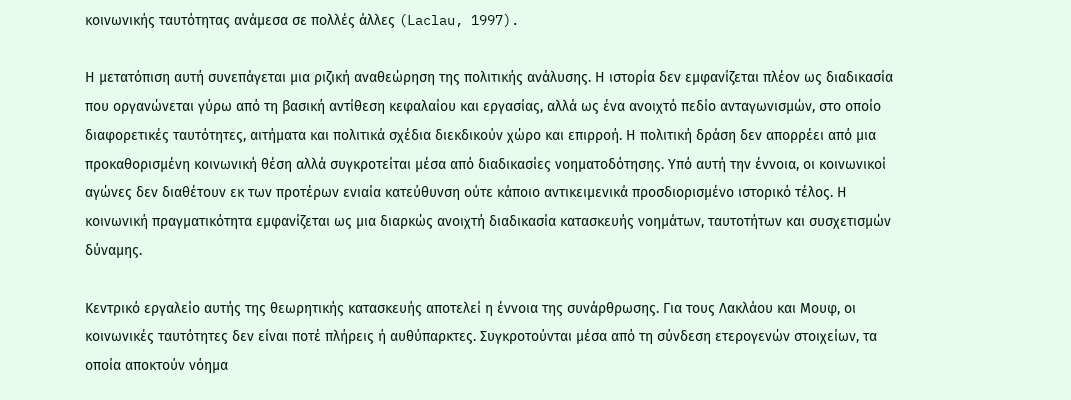κοινωνικής ταυτότητας ανάμεσα σε πολλές άλλες (Laclau, 1997).

Η μετατόπιση αυτή συνεπάγεται μια ριζική αναθεώρηση της πολιτικής ανάλυσης. Η ιστορία δεν εμφανίζεται πλέον ως διαδικασία που οργανώνεται γύρω από τη βασική αντίθεση κεφαλαίου και εργασίας, αλλά ως ένα ανοιχτό πεδίο ανταγωνισμών, στο οποίο διαφορετικές ταυτότητες, αιτήματα και πολιτικά σχέδια διεκδικούν χώρο και επιρροή. Η πολιτική δράση δεν απορρέει από μια προκαθορισμένη κοινωνική θέση αλλά συγκροτείται μέσα από διαδικασίες νοηματοδότησης. Υπό αυτή την έννοια, οι κοινωνικοί αγώνες δεν διαθέτουν εκ των προτέρων ενιαία κατεύθυνση ούτε κάποιο αντικειμενικά προσδιορισμένο ιστορικό τέλος. Η κοινωνική πραγματικότητα εμφανίζεται ως μια διαρκώς ανοιχτή διαδικασία κατασκευής νοημάτων, ταυτοτήτων και συσχετισμών δύναμης.

Κεντρικό εργαλείο αυτής της θεωρητικής κατασκευής αποτελεί η έννοια της συνάρθρωσης. Για τους Λακλάου και Μουφ, οι κοινωνικές ταυτότητες δεν είναι ποτέ πλήρεις ή αυθύπαρκτες. Συγκροτούνται μέσα από τη σύνδεση ετερογενών στοιχείων, τα οποία αποκτούν νόημα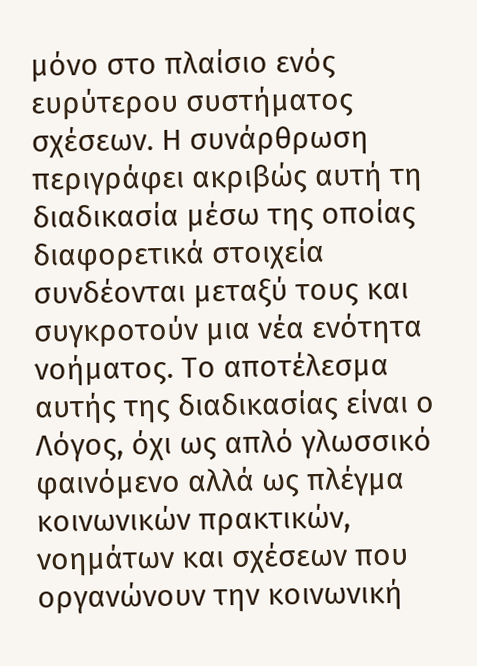μόνο στο πλαίσιο ενός ευρύτερου συστήματος σχέσεων. Η συνάρθρωση περιγράφει ακριβώς αυτή τη διαδικασία μέσω της οποίας διαφορετικά στοιχεία συνδέονται μεταξύ τους και συγκροτούν μια νέα ενότητα νοήματος. Το αποτέλεσμα αυτής της διαδικασίας είναι ο Λόγος, όχι ως απλό γλωσσικό φαινόμενο αλλά ως πλέγμα κοινωνικών πρακτικών, νοημάτων και σχέσεων που οργανώνουν την κοινωνική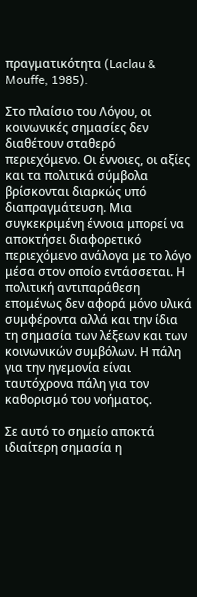πραγματικότητα (Laclau & Mouffe, 1985).

Στο πλαίσιο του Λόγου, οι κοινωνικές σημασίες δεν διαθέτουν σταθερό περιεχόμενο. Οι έννοιες, οι αξίες και τα πολιτικά σύμβολα βρίσκονται διαρκώς υπό διαπραγμάτευση. Μια συγκεκριμένη έννοια μπορεί να αποκτήσει διαφορετικό περιεχόμενο ανάλογα με το λόγο μέσα στον οποίο εντάσσεται. Η πολιτική αντιπαράθεση επομένως δεν αφορά μόνο υλικά συμφέροντα αλλά και την ίδια τη σημασία των λέξεων και των κοινωνικών συμβόλων. Η πάλη για την ηγεμονία είναι ταυτόχρονα πάλη για τον καθορισμό του νοήματος.

Σε αυτό το σημείο αποκτά ιδιαίτερη σημασία η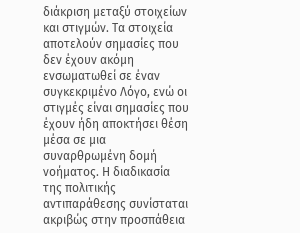διάκριση μεταξύ στοιχείων και στιγμών. Τα στοιχεία αποτελούν σημασίες που δεν έχουν ακόμη ενσωματωθεί σε έναν συγκεκριμένο Λόγο, ενώ οι στιγμές είναι σημασίες που έχουν ήδη αποκτήσει θέση μέσα σε μια συναρθρωμένη δομή νοήματος. Η διαδικασία της πολιτικής αντιπαράθεσης συνίσταται ακριβώς στην προσπάθεια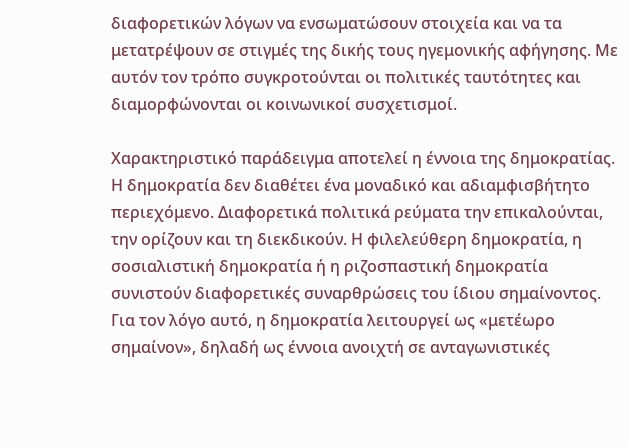διαφορετικών λόγων να ενσωματώσουν στοιχεία και να τα μετατρέψουν σε στιγμές της δικής τους ηγεμονικής αφήγησης. Με αυτόν τον τρόπο συγκροτούνται οι πολιτικές ταυτότητες και διαμορφώνονται οι κοινωνικοί συσχετισμοί.

Χαρακτηριστικό παράδειγμα αποτελεί η έννοια της δημοκρατίας. Η δημοκρατία δεν διαθέτει ένα μοναδικό και αδιαμφισβήτητο περιεχόμενο. Διαφορετικά πολιτικά ρεύματα την επικαλούνται, την ορίζουν και τη διεκδικούν. Η φιλελεύθερη δημοκρατία, η σοσιαλιστική δημοκρατία ή η ριζοσπαστική δημοκρατία συνιστούν διαφορετικές συναρθρώσεις του ίδιου σημαίνοντος. Για τον λόγο αυτό, η δημοκρατία λειτουργεί ως «μετέωρο σημαίνον», δηλαδή ως έννοια ανοιχτή σε ανταγωνιστικές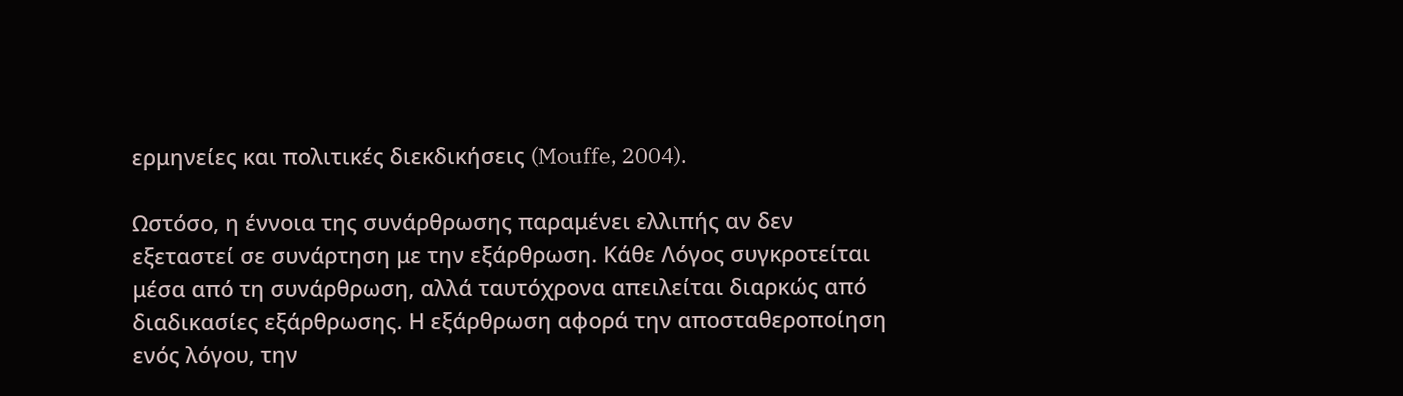ερμηνείες και πολιτικές διεκδικήσεις (Mouffe, 2004).

Ωστόσο, η έννοια της συνάρθρωσης παραμένει ελλιπής αν δεν εξεταστεί σε συνάρτηση με την εξάρθρωση. Κάθε Λόγος συγκροτείται μέσα από τη συνάρθρωση, αλλά ταυτόχρονα απειλείται διαρκώς από διαδικασίες εξάρθρωσης. Η εξάρθρωση αφορά την αποσταθεροποίηση ενός λόγου, την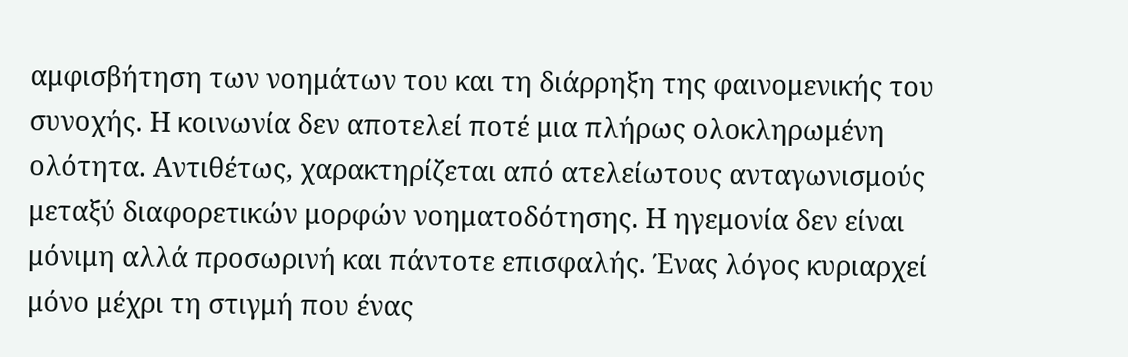αμφισβήτηση των νοημάτων του και τη διάρρηξη της φαινομενικής του συνοχής. Η κοινωνία δεν αποτελεί ποτέ μια πλήρως ολοκληρωμένη ολότητα. Αντιθέτως, χαρακτηρίζεται από ατελείωτους ανταγωνισμούς μεταξύ διαφορετικών μορφών νοηματοδότησης. Η ηγεμονία δεν είναι μόνιμη αλλά προσωρινή και πάντοτε επισφαλής. Ένας λόγος κυριαρχεί μόνο μέχρι τη στιγμή που ένας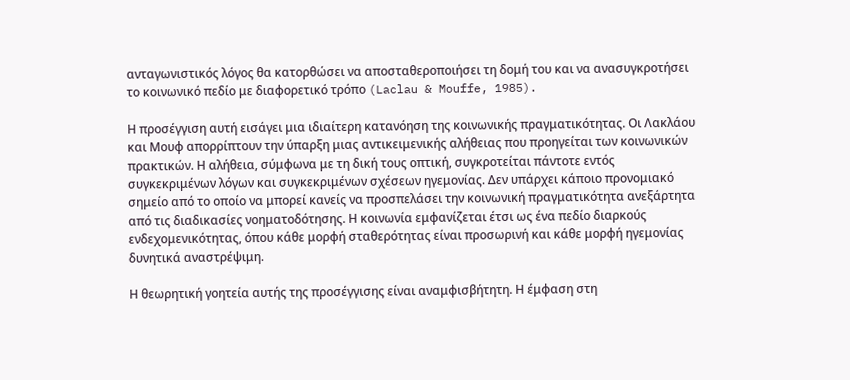ανταγωνιστικός λόγος θα κατορθώσει να αποσταθεροποιήσει τη δομή του και να ανασυγκροτήσει το κοινωνικό πεδίο με διαφορετικό τρόπο (Laclau & Mouffe, 1985).

Η προσέγγιση αυτή εισάγει μια ιδιαίτερη κατανόηση της κοινωνικής πραγματικότητας. Οι Λακλάου και Μουφ απορρίπτουν την ύπαρξη μιας αντικειμενικής αλήθειας που προηγείται των κοινωνικών πρακτικών. Η αλήθεια, σύμφωνα με τη δική τους οπτική, συγκροτείται πάντοτε εντός συγκεκριμένων λόγων και συγκεκριμένων σχέσεων ηγεμονίας. Δεν υπάρχει κάποιο προνομιακό σημείο από το οποίο να μπορεί κανείς να προσπελάσει την κοινωνική πραγματικότητα ανεξάρτητα από τις διαδικασίες νοηματοδότησης. Η κοινωνία εμφανίζεται έτσι ως ένα πεδίο διαρκούς ενδεχομενικότητας, όπου κάθε μορφή σταθερότητας είναι προσωρινή και κάθε μορφή ηγεμονίας δυνητικά αναστρέψιμη.

Η θεωρητική γοητεία αυτής της προσέγγισης είναι αναμφισβήτητη. Η έμφαση στη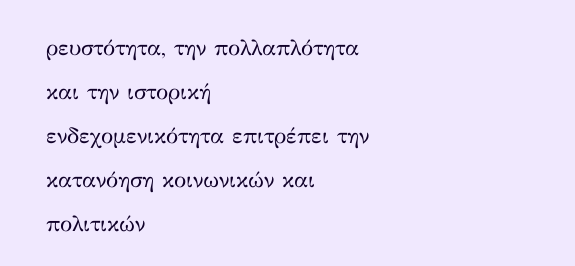ρευστότητα, την πολλαπλότητα και την ιστορική ενδεχομενικότητα επιτρέπει την κατανόηση κοινωνικών και πολιτικών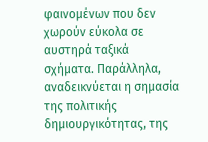φαινομένων που δεν χωρούν εύκολα σε αυστηρά ταξικά σχήματα. Παράλληλα, αναδεικνύεται η σημασία της πολιτικής δημιουργικότητας, της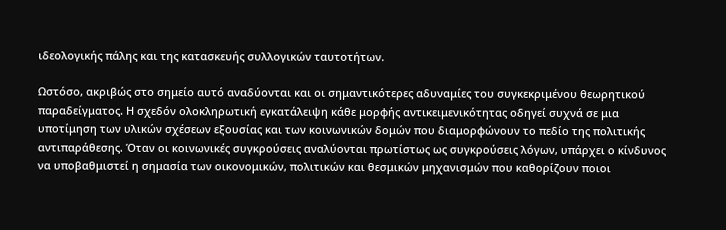ιδεολογικής πάλης και της κατασκευής συλλογικών ταυτοτήτων.

Ωστόσο, ακριβώς στο σημείο αυτό αναδύονται και οι σημαντικότερες αδυναμίες του συγκεκριμένου θεωρητικού παραδείγματος. Η σχεδόν ολοκληρωτική εγκατάλειψη κάθε μορφής αντικειμενικότητας οδηγεί συχνά σε μια υποτίμηση των υλικών σχέσεων εξουσίας και των κοινωνικών δομών που διαμορφώνουν το πεδίο της πολιτικής αντιπαράθεσης. Όταν οι κοινωνικές συγκρούσεις αναλύονται πρωτίστως ως συγκρούσεις λόγων, υπάρχει ο κίνδυνος να υποβαθμιστεί η σημασία των οικονομικών, πολιτικών και θεσμικών μηχανισμών που καθορίζουν ποιοι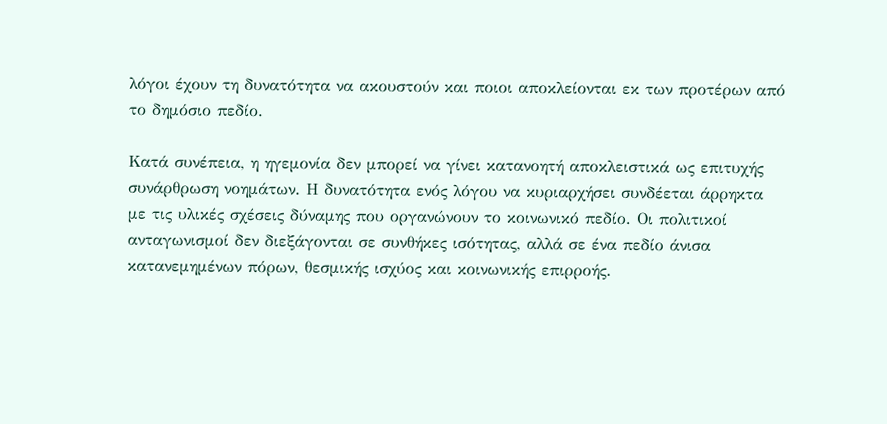λόγοι έχουν τη δυνατότητα να ακουστούν και ποιοι αποκλείονται εκ των προτέρων από το δημόσιο πεδίο.

Κατά συνέπεια, η ηγεμονία δεν μπορεί να γίνει κατανοητή αποκλειστικά ως επιτυχής συνάρθρωση νοημάτων. Η δυνατότητα ενός λόγου να κυριαρχήσει συνδέεται άρρηκτα με τις υλικές σχέσεις δύναμης που οργανώνουν το κοινωνικό πεδίο. Οι πολιτικοί ανταγωνισμοί δεν διεξάγονται σε συνθήκες ισότητας, αλλά σε ένα πεδίο άνισα κατανεμημένων πόρων, θεσμικής ισχύος και κοινωνικής επιρροής.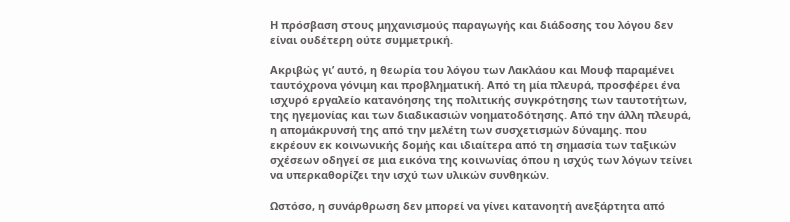Η πρόσβαση στους μηχανισμούς παραγωγής και διάδοσης του λόγου δεν είναι ουδέτερη ούτε συμμετρική.

Ακριβώς γι’ αυτό, η θεωρία του λόγου των Λακλάου και Μουφ παραμένει ταυτόχρονα γόνιμη και προβληματική. Από τη μία πλευρά, προσφέρει ένα ισχυρό εργαλείο κατανόησης της πολιτικής συγκρότησης των ταυτοτήτων, της ηγεμονίας και των διαδικασιών νοηματοδότησης. Από την άλλη πλευρά, η απομάκρυνσή της από την μελέτη των συσχετισμών δύναμης. που εκρέουν εκ κοινωνικής δομής και ιδιαίτερα από τη σημασία των ταξικών σχέσεων οδηγεί σε μια εικόνα της κοινωνίας όπου η ισχύς των λόγων τείνει να υπερκαθορίζει την ισχύ των υλικών συνθηκών.

Ωστόσο, η συνάρθρωση δεν μπορεί να γίνει κατανοητή ανεξάρτητα από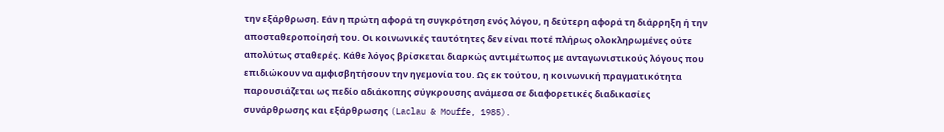την εξάρθρωση. Εάν η πρώτη αφορά τη συγκρότηση ενός λόγου, η δεύτερη αφορά τη διάρρηξη ή την αποσταθεροποίησή του. Οι κοινωνικές ταυτότητες δεν είναι ποτέ πλήρως ολοκληρωμένες ούτε απολύτως σταθερές. Κάθε λόγος βρίσκεται διαρκώς αντιμέτωπος με ανταγωνιστικούς λόγους που επιδιώκουν να αμφισβητήσουν την ηγεμονία του. Ως εκ τούτου, η κοινωνική πραγματικότητα παρουσιάζεται ως πεδίο αδιάκοπης σύγκρουσης ανάμεσα σε διαφορετικές διαδικασίες συνάρθρωσης και εξάρθρωσης (Laclau & Mouffe, 1985).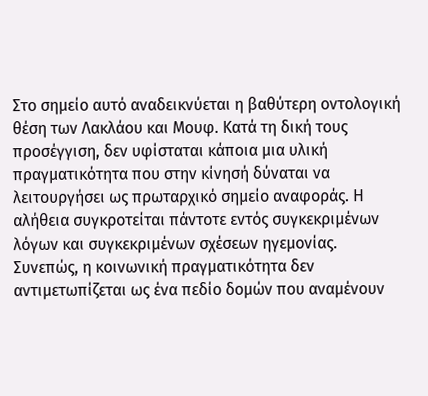Στο σημείο αυτό αναδεικνύεται η βαθύτερη οντολογική θέση των Λακλάου και Μουφ. Κατά τη δική τους προσέγγιση, δεν υφίσταται κάποια μια υλική πραγματικότητα που στην κίνησή δύναται να λειτουργήσει ως πρωταρχικό σημείο αναφοράς. Η αλήθεια συγκροτείται πάντοτε εντός συγκεκριμένων λόγων και συγκεκριμένων σχέσεων ηγεμονίας. Συνεπώς, η κοινωνική πραγματικότητα δεν αντιμετωπίζεται ως ένα πεδίο δομών που αναμένουν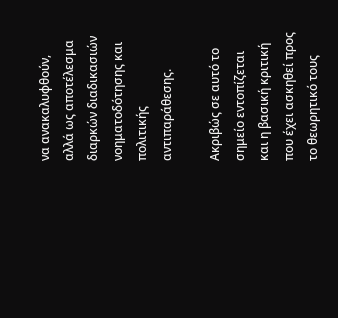να ανακαλυφθούν, αλλά ως αποτέλεσμα διαρκών διαδικασιών νοηματοδότησης και πολιτικής αντιπαράθεσης.

Ακριβώς σε αυτό το σημείο εντοπίζεται και η βασική κριτική που έχει ασκηθεί προς το θεωρητικό τους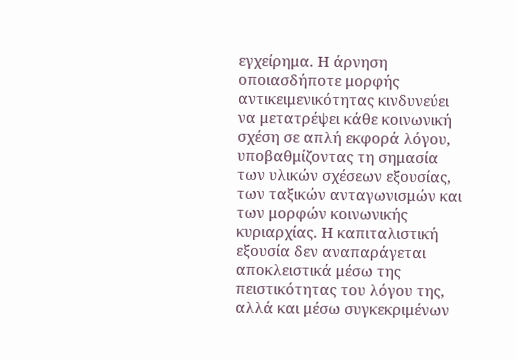εγχείρημα. Η άρνηση οποιασδήποτε μορφής αντικειμενικότητας κινδυνεύει να μετατρέψει κάθε κοινωνική σχέση σε απλή εκφορά λόγου, υποβαθμίζοντας τη σημασία των υλικών σχέσεων εξουσίας, των ταξικών ανταγωνισμών και των μορφών κοινωνικής κυριαρχίας. Η καπιταλιστική εξουσία δεν αναπαράγεται αποκλειστικά μέσω της πειστικότητας του λόγου της, αλλά και μέσω συγκεκριμένων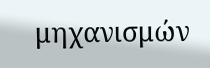μηχανισμών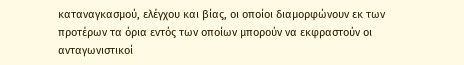καταναγκασμού, ελέγχου και βίας, οι οποίοι διαμορφώνουν εκ των προτέρων τα όρια εντός των οποίων μπορούν να εκφραστούν οι ανταγωνιστικοί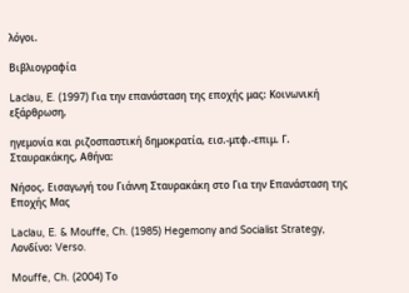λόγοι.

Βιβλιογραφία

Laclau, E. (1997) Για την επανάσταση της εποχής μας: Kοινωνική εξάρθρωση,

ηγεμονία και ριζοσπαστική δημοκρατία, εισ.-μτφ.-επιμ. Γ. Σταυρακάκης, Αθήνα:

Νήσος. Εισαγωγή του Γιάννη Σταυρακάκη στο Για την Επανάσταση της Εποχής Μας

Laclau, E. & Mouffe, Ch. (1985) Hegemony and Socialist Strategy, Λονδίνο: Verso.

Mouffe, Ch. (2004) Το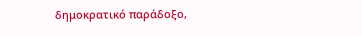δημοκρατικό παράδοξο,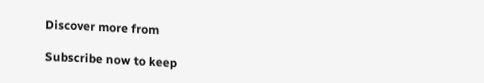Discover more from

Subscribe now to keep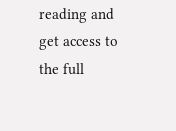reading and get access to the full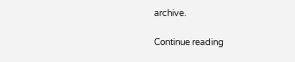archive.

Continue reading